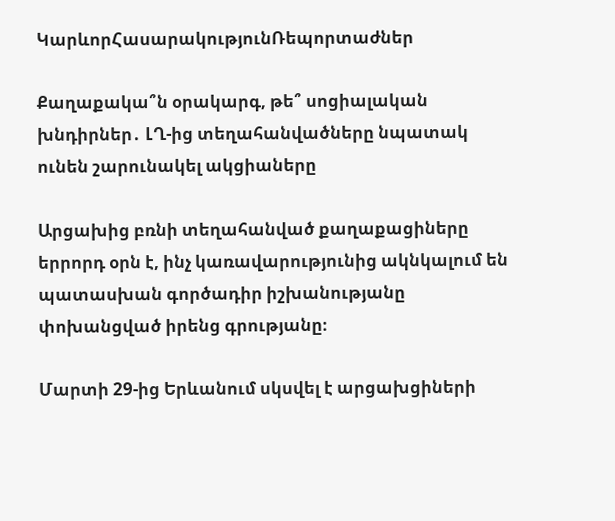ԿարևորՀասարակությունՌեպորտաժներ

Քաղաքակա՞ն օրակարգ, թե՞ սոցիալական խնդիրներ․ ԼՂ-ից տեղահանվածները նպատակ ունեն շարունակել ակցիաները

Արցախից բռնի տեղահանված քաղաքացիները երրորդ օրն է, ինչ կառավարությունից ակնկալում են պատասխան գործադիր իշխանությանը փոխանցված իրենց գրությանը։

Մարտի 29-ից Երևանում սկսվել է արցախցիների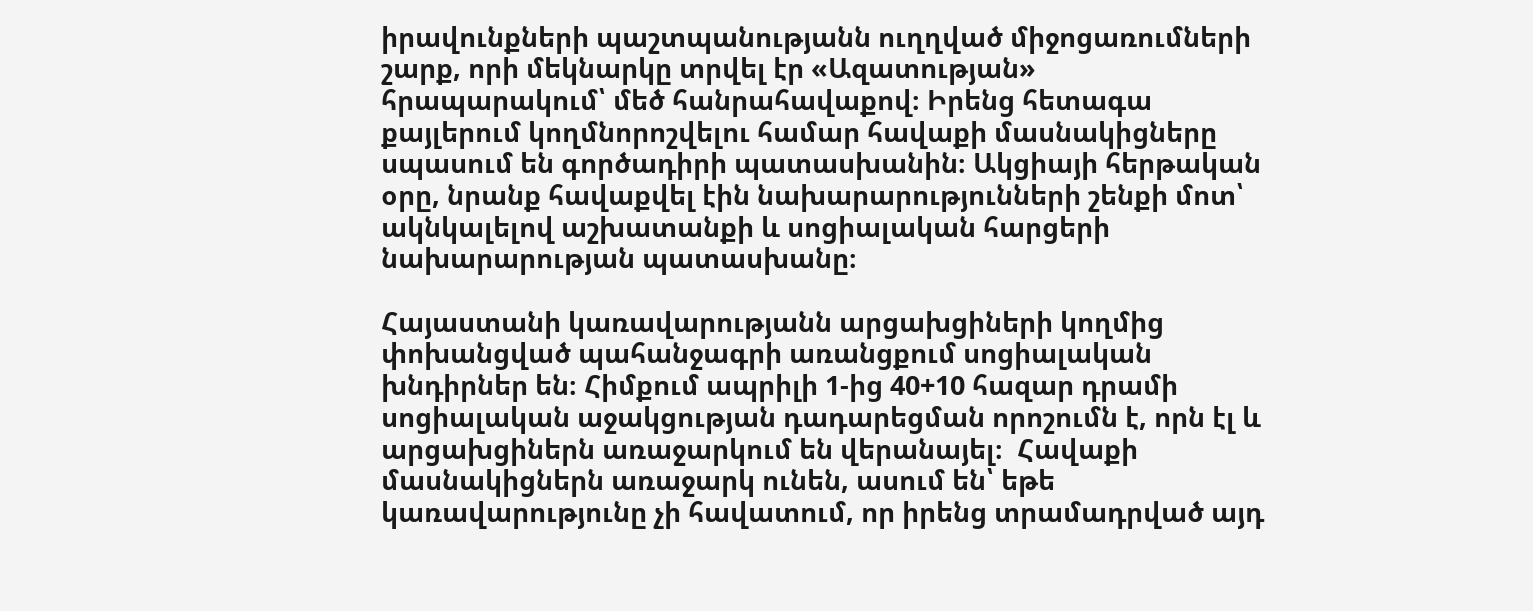իրավունքների պաշտպանությանն ուղղված միջոցառումների շարք, որի մեկնարկը տրվել էր «Ազատության» հրապարակում՝ մեծ հանրահավաքով։ Իրենց հետագա քայլերում կողմնորոշվելու համար հավաքի մասնակիցները սպասում են գործադիրի պատասխանին։ Ակցիայի հերթական օրը, նրանք հավաքվել էին նախարարությունների շենքի մոտ՝ ակնկալելով աշխատանքի և սոցիալական հարցերի նախարարության պատասխանը։

Հայաստանի կառավարությանն արցախցիների կողմից փոխանցված պահանջագրի առանցքում սոցիալական խնդիրներ են։ Հիմքում ապրիլի 1-ից 40+10 հազար դրամի սոցիալական աջակցության դադարեցման որոշումն է, որն էլ և արցախցիներն առաջարկում են վերանայել։  Հավաքի մասնակիցներն առաջարկ ունեն, ասում են՝ եթե կառավարությունը չի հավատում, որ իրենց տրամադրված այդ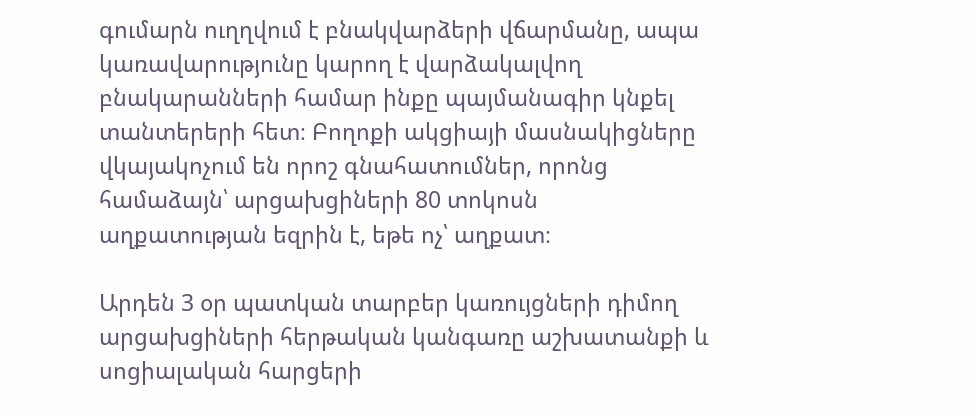գումարն ուղղվում է բնակվարձերի վճարմանը, ապա կառավարությունը կարող է վարձակալվող բնակարանների համար ինքը պայմանագիր կնքել տանտերերի հետ։ Բողոքի ակցիայի մասնակիցները վկայակոչում են որոշ գնահատումներ, որոնց համաձայն՝ արցախցիների 80 տոկոսն աղքատության եզրին է, եթե ոչ՝ աղքատ։

Արդեն 3 օր պատկան տարբեր կառույցների դիմող արցախցիների հերթական կանգառը աշխատանքի և սոցիալական հարցերի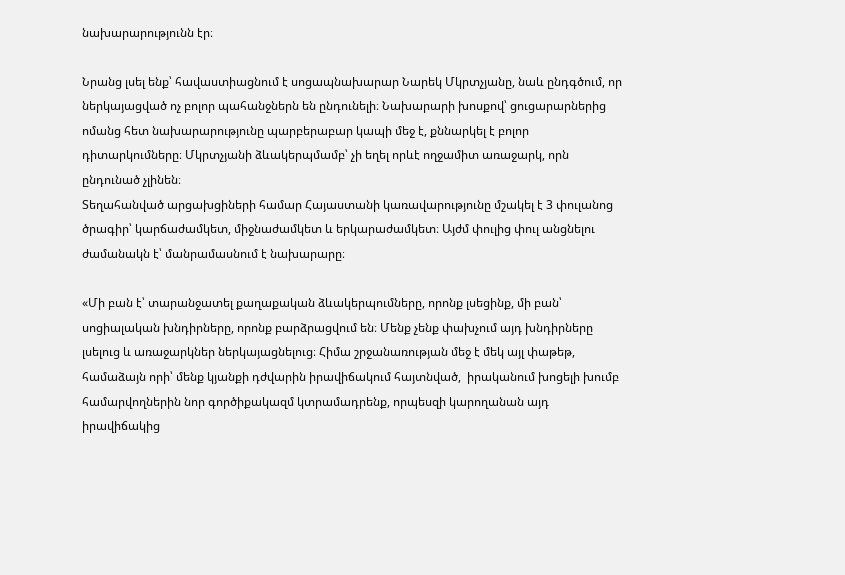նախարարությունն էր։

Նրանց լսել ենք՝ հավաստիացնում է սոցապնախարար Նարեկ Մկրտչյանը, նաև ընդգծում, որ ներկայացված ոչ բոլոր պահանջներն են ընդունելի։ Նախարարի խոսքով՝ ցուցարարներից  ոմանց հետ նախարարությունը պարբերաբար կապի մեջ է, քննարկել է բոլոր դիտարկումները։ Մկրտչյանի ձևակերպմամբ՝ չի եղել որևէ ողջամիտ առաջարկ, որն ընդունած չլինեն։
Տեղահանված արցախցիների համար Հայաստանի կառավարությունը մշակել է 3 փուլանոց ծրագիր՝ կարճաժամկետ, միջնաժամկետ և երկարաժամկետ։ Այժմ փուլից փուլ անցնելու ժամանակն է՝ մանրամասնում է նախարարը։

«Մի բան է՝ տարանջատել քաղաքական ձևակերպումները, որոնք լսեցինք, մի բան՝ սոցիալական խնդիրները, որոնք բարձրացվում են։ Մենք չենք փախչում այդ խնդիրները լսելուց և առաջարկներ ներկայացնելուց։ Հիմա շրջանառության մեջ է մեկ այլ փաթեթ, համաձայն որի՝ մենք կյանքի դժվարին իրավիճակում հայտնված,  իրականում խոցելի խումբ  համարվողներին նոր գործիքակազմ կտրամադրենք, որպեսզի կարողանան այդ իրավիճակից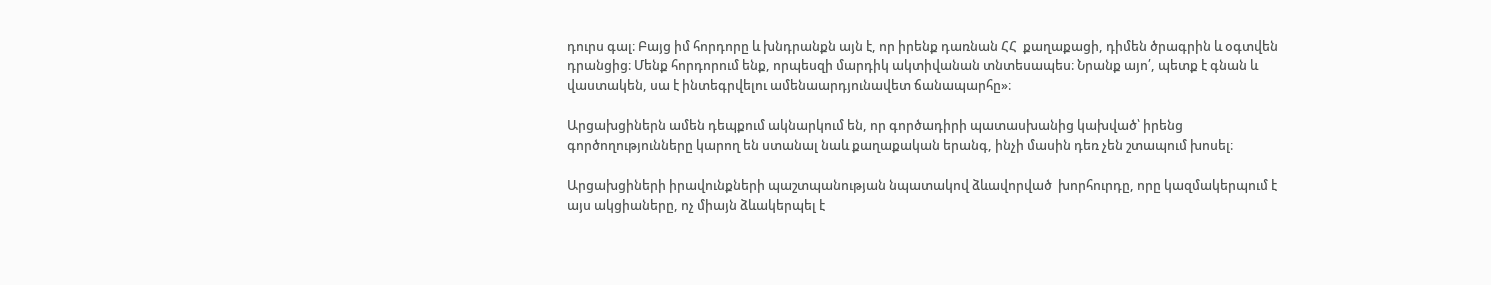դուրս գալ։ Բայց իմ հորդորը և խնդրանքն այն է, որ իրենք դառնան ՀՀ  քաղաքացի, դիմեն ծրագրին և օգտվեն դրանցից։ Մենք հորդորում ենք, որպեսզի մարդիկ ակտիվանան տնտեսապես։ Նրանք այո՛, պետք է գնան և վաստակեն, սա է ինտեգրվելու ամենաարդյունավետ ճանապարհը»։

Արցախցիներն ամեն դեպքում ակնարկում են, որ գործադիրի պատասխանից կախված՝ իրենց գործողությունները կարող են ստանալ նաև քաղաքական երանգ, ինչի մասին դեռ չեն շտապում խոսել։

Արցախցիների իրավունքների պաշտպանության նպատակով ձևավորված  խորհուրդը, որը կազմակերպում է այս ակցիաները, ոչ միայն ձևակերպել է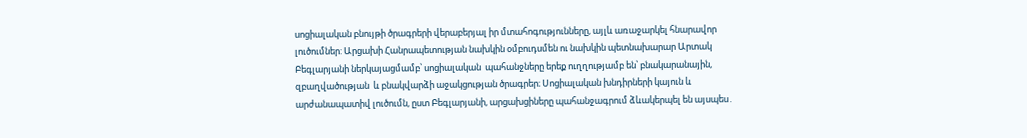սոցիալական բնույթի ծրագրերի վերաբերյալ իր մտահոգությունները, այլև առաջարկել հնարավոր լուծումներ: Արցախի Հանրապետության նախկին օմբուդսմեն ու նախկին պետնախարար Արտակ Բեգլարյանի ներկայացմամբ՝ սոցիալական  պահանջները երեք ուղղությամբ են՝ բնակարանային, զբաղվածության  և բնակվարձի աջակցության ծրագրեր։ Սոցիալական խնդիրների կայուն և արժանապատիվ լուծումն, ըստ Բեգլարյանի, արցախցիները պահանջագրում ձևակերպել են այսպես․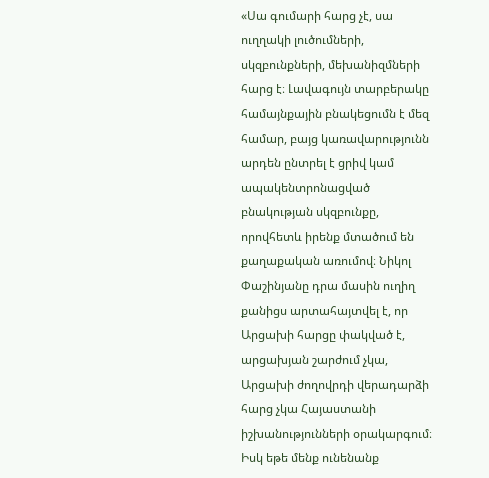«Սա գումարի հարց չէ, սա ուղղակի լուծումների, սկզբունքների, մեխանիզմների հարց է։ Լավագույն տարբերակը համայնքային բնակեցումն է մեզ համար, բայց կառավարությունն արդեն ընտրել է ցրիվ կամ ապակենտրոնացված բնակության սկզբունքը, որովհետև իրենք մտածում են քաղաքական առումով։ Նիկոլ Փաշինյանը դրա մասին ուղիղ քանիցս արտահայտվել է, որ Արցախի հարցը փակված է, արցախյան շարժում չկա, Արցախի ժողովրդի վերադարձի հարց չկա Հայաստանի իշխանությունների օրակարգում։ Իսկ եթե մենք ունենանք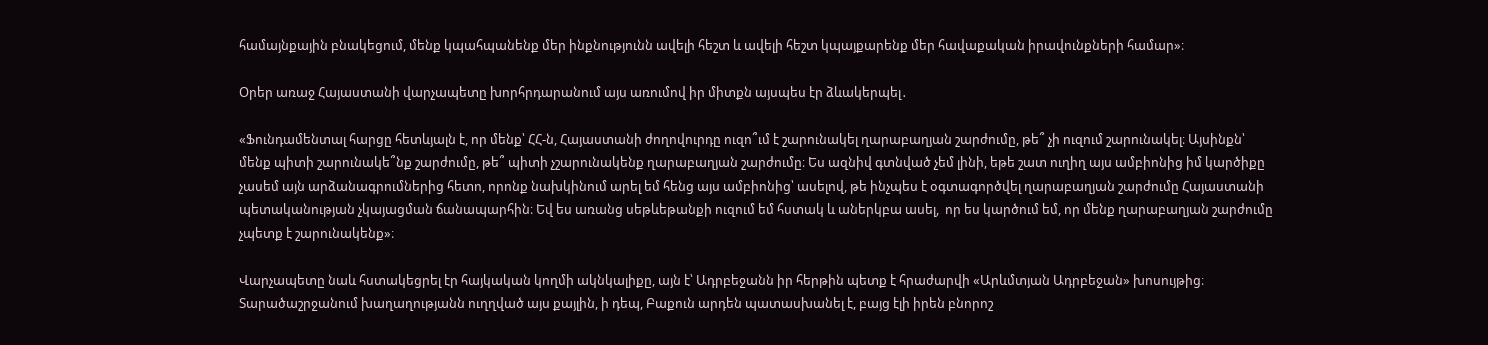համայնքային բնակեցում, մենք կպահպանենք մեր ինքնությունն ավելի հեշտ և ավելի հեշտ կպայքարենք մեր հավաքական իրավունքների համար»։

Օրեր առաջ Հայաստանի վարչապետը խորհրդարանում այս առումով իր միտքն այսպես էր ձևակերպել․

«Ֆունդամենտալ հարցը հետևյալն է, որ մենք՝ ՀՀ-ն, Հայաստանի ժողովուրդը ուզո՞ւմ է շարունակել ղարաբաղյան շարժումը, թե՞ չի ուզում շարունակել։ Այսինքն՝ մենք պիտի շարունակե՞նք շարժումը, թե՞ պիտի չշարունակենք ղարաբաղյան շարժումը։ Ես ազնիվ գտնված չեմ լինի, եթե շատ ուղիղ այս ամբիոնից իմ կարծիքը չասեմ այն արձանագրումներից հետո, որոնք նախկինում արել եմ հենց այս ամբիոնից՝ ասելով, թե ինչպես է օգտագործվել ղարաբաղյան շարժումը Հայաստանի պետականության չկայացման ճանապարհին։ Եվ ես առանց սեթևեթանքի ուզում եմ հստակ և աներկբա ասել,  որ ես կարծում եմ, որ մենք ղարաբաղյան շարժումը չպետք է շարունակենք»։

Վարչապետը նաև հստակեցրել էր հայկական կողմի ակնկալիքը, այն է՝ Ադրբեջանն իր հերթին պետք է հրաժարվի «Արևմտյան Ադրբեջան» խոսույթից։ Տարածաշրջանում խաղաղությանն ուղղված այս քայլին, ի դեպ, Բաքուն արդեն պատասխանել է, բայց էլի իրեն բնորոշ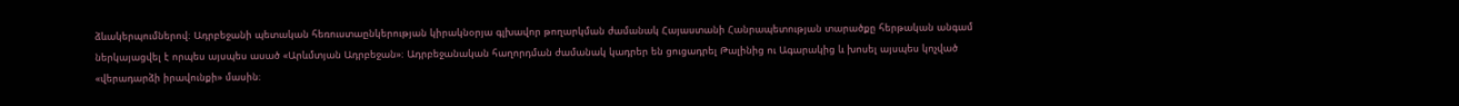ձևակերպումներով։ Ադրբեջանի պետական հեռուստաընկերության կիրակնօրյա գլխավոր թողարկման ժամանակ Հայաստանի Հանրապետության տարածքը հերթական անգամ ներկայացվել է որպես այսպես ասած «Արևմտյան Ադրբեջան»։ Ադրբեջանական հաղորդման ժամանակ կադրեր են ցուցադրել Թալինից ու Ագարակից և խոսել այսպես կոչված «վերադարձի իրավունքի» մասին։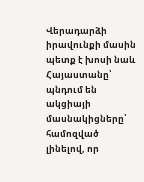Վերադարձի իրավունքի մասին պետք է խոսի նաև Հայաստանը՝ պնդում են ակցիայի մասնակիցները՝ համոզված լինելով, որ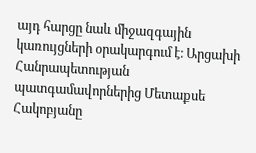այդ հարցը նաև միջազգային կառույցների օրակարգում է։ Արցախի Հանրապետության պատգամավորներից Մետաքսե Հակոբյանը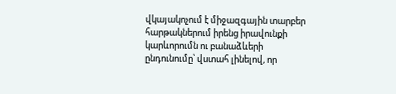վկայակոչում է միջազգային տարբեր հարթակներում իրենց իրավունքի կարևորումն ու բանաձևերի ընդունումը՝ վստահ լինելով, որ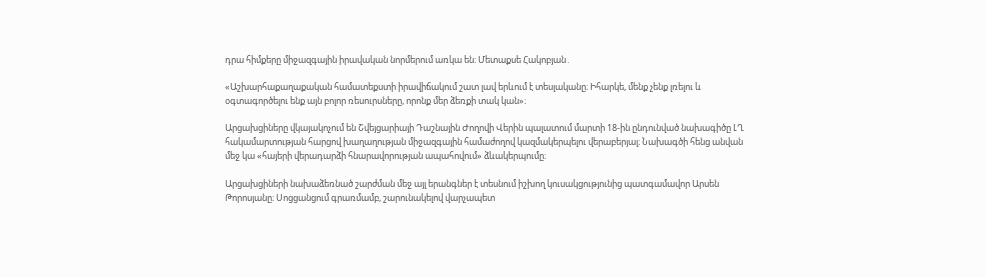դրա հիմքերը միջազգային իրավական նորմերում առկա են։ Մետաքսե Հակոբյան․

«Աշխարհաքաղաքական համատեքստի իրավիճակում շատ լավ երևում է տեսլականը։ Իհարկե, մենք չենք լռելու և օգտագործելու ենք այն բոլոր ռեսուրսները, որոնք մեր ձեռքի տակ կան»։

Արցախցիները վկայակոչում են Շվեյցարիայի Դաշնային Ժողովի Վերին պալատում մարտի 18-ին ընդունված նախագիծը ԼՂ հակամարտության հարցով խաղաղության միջազգային համաժողով կազմակերպելու վերաբերյալ։ Նախագծի հենց անվան մեջ կա «հայերի վերադարձի հնարավորության ապահովում» ձևակերպումը։

Արցախցիների նախաձեռնած շարժման մեջ այլ երանգներ է տեսնում իշխող կուսակցությունից պատգամավոր Արսեն Թորոսյանը։ Սոցցանցում գրառմամբ, շարունակելով վարչապետ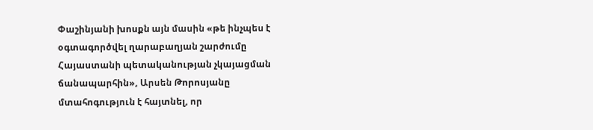Փաշինյանի խոսքն այն մասին «թե ինչպես է օգտագործվել ղարաբաղյան շարժումը Հայաստանի պետականության չկայացման ճանապարհին», Արսեն Թորոսյանը մտահոգություն է հայտնել, որ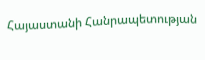Հայաստանի Հանրապետության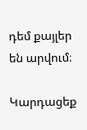դեմ քայլեր են արվում։

Կարդացեք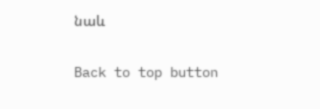նաև

Back to top button